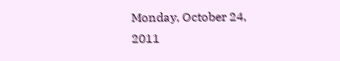Monday, October 24, 2011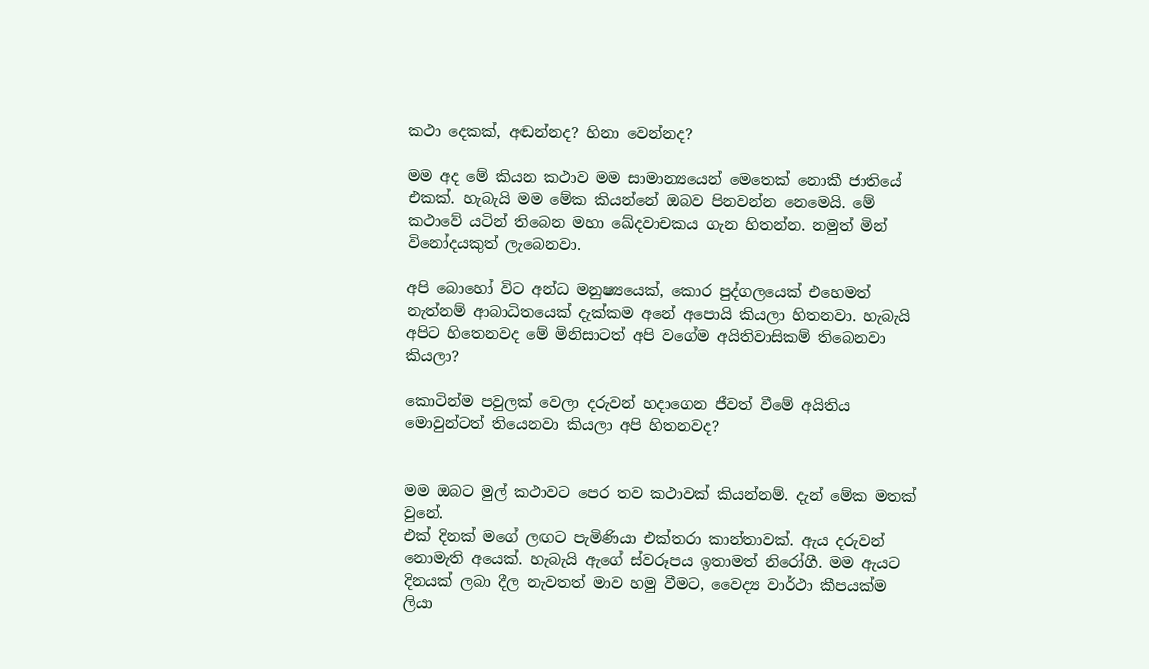කථා දෙකක්, අඬන්නද? හිනා වෙන්නද?

මම අද මේ කියන කථාව මම සාමාන්‍යයෙන් මෙතෙක් නොකී ජාතියේ එකක්. හැබැයි මම මේක කියන්නේ ඔබව පිනවන්න නෙමෙයි. මේ කථාවේ යටින් තිබෙන මහා ඛේදවාචකය ගැන හිතන්න. නමුත් මින් විනෝදයකුත් ලැබෙනවා.

අපි බොහෝ විට අන්ධ මනුෂ්‍යයෙක්, කොර පුද්ගලයෙක් එහෙමත් නැත්නම් ආබාධිතයෙක් දැක්කම අනේ අපොයි කියලා හිතනවා. හැබැයි අපිට හිතෙනවද මේ මිනිසාටත් අපි වගේම අයිතිවාසිකම් තිබෙනවා කියලා?

කොටින්ම පවුලක් වෙලා දරුවන් හදාගෙන ජීවත් වීමේ අයිතිය මොවුන්ටත් තියෙනවා කියලා අපි හිතනවද?


මම ඔබට මුල් කථාවට පෙර තව කථාවක් කියන්නම්. දැන් මේක මතක් වුනේ.
එක් දිනක් මගේ ලඟට පැමිණියා එක්තරා කාන්තාවක්. ඇය දරුවන් නොමැති අයෙක්. හැබැයි ඇගේ ස්වරූපය ඉතාමත් නිරෝගී. මම ඇයට දිනයක් ලබා දීල නැවතත් මාව හමු වීමට, වෛද්‍ය වාර්ථා කීපයක්ම ලියා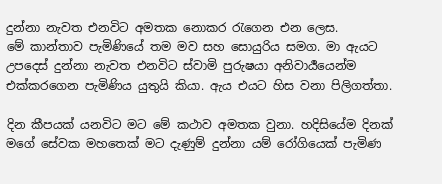දුන්නා නැවත එනවිට අමතක නොකර රැගෙන එන ලෙස.
මේ කාන්තාව පැමිණියේ තම මව සහ සොයුරිය සමග. මා ඇයට උපදෙස් දුන්නා නැවත එනවිට ස්වාමි පුරුෂයා අනිවාර්‍ය‍යෙන්ම එක්කරගෙන පැමිණිය යුතුයි කියා. ඇය එයට හිස වනා පිලිගත්තා.

දින කීපයක් යනවිට මට මේ කථාව අමතක වුනා. හදිසියේම දිනක් මගේ සේවක මහතෙක් මට දැණුම් දුන්නා යම් රෝගියෙක් පැමිණ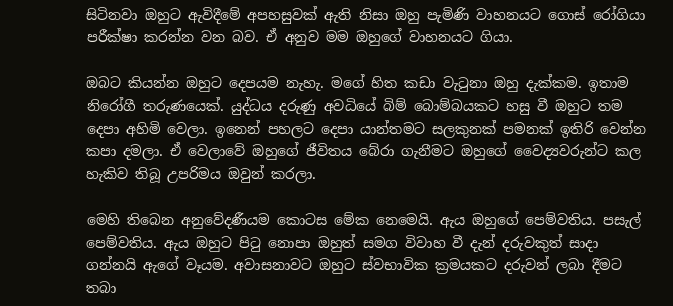සිටිනවා ඔහුට ඇවිදීමේ අපහසුවක් ඇති නිසා ඔහු පැමිණි වාහනයට ගොස් රෝගියා පරීක්ෂා කරන්න වන බව. ඒ අනුව මම ඔහුගේ වාහනයට ගියා.

ඔබට කියන්න ඔහුට දෙපයම නැහැ. මගේ හිත කඩා වැටුනා ඔහු දැක්කම. ඉතාම නිරෝගී තරුණයෙක්. යුද්ධය දරුණු අවධියේ බිම් බොම්බයකට හසු වී ඔහුට තම දෙපා අහිමි වෙලා. ඉනෙන් පහලට දෙපා යාන්තමට සලකුනක් පමනක් ඉතිරි වෙන්න කපා දමලා. ඒ වෙලාවේ ඔහුගේ ජීවිතය බේරා ගැනීමට ඔහුගේ වෛද්‍යවරුන්ට කල හැකිව තිබූ උපරිමය ඔවුන් කරලා.

මෙහි තිබෙන අනුවේදණීයම කොටස මේක නෙමෙයි. ඇය ඔහුගේ පෙම්වතිය. පසැල් පෙම්වතිය. ඇය ඔහුට පිටු නොපා ඔහුත් සමග විවාහ වී දැන් දරුවකුත් සාදා ගන්නයි ඇගේ වෑයම. අවාසනාවට ඔහුට ස්වභාවික ක්‍රමයකට දරුවන් ලබා දීමට තබා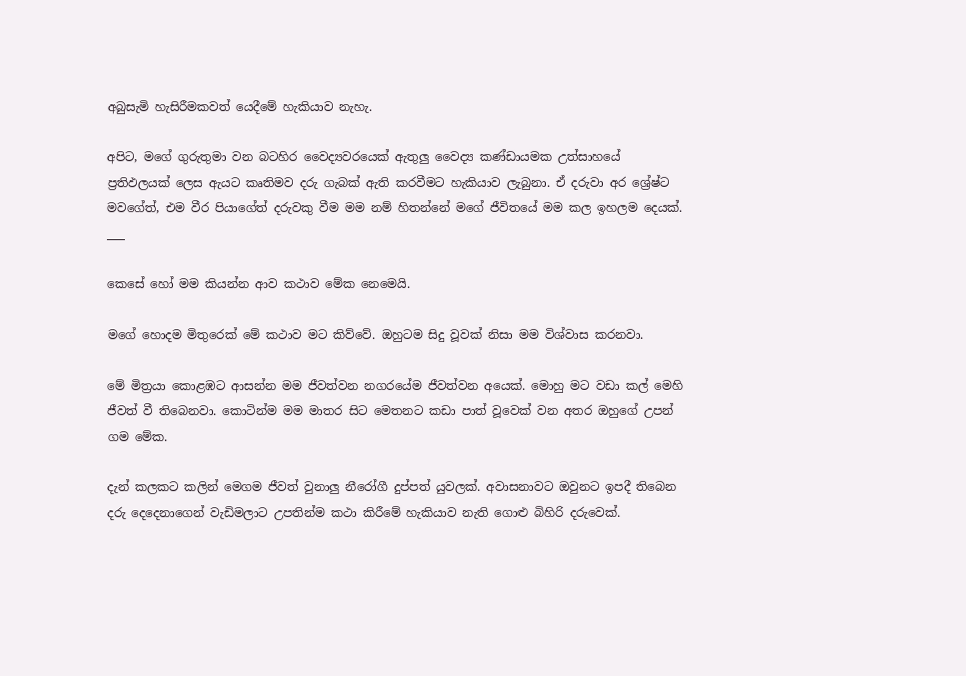අබුසැමි හැසිරීමකවත් යෙදීමේ හැකියාව නැහැ.

අපිට, මගේ ගුරුතුමා වන බටහිර වෛද්‍යවරයෙක් ඇතුලු වෛද්‍ය කණ්ඩායමක උත්සාහයේ ප්‍රතිඵලයක් ලෙස ඇයට කෘතිමව දරු ගැබක් ඇති කරවීමට හැකියාව ලැබුනා. ඒ දරුවා අර ශ්‍රේෂ්ට මවගේත්, එම වීර පියාගේත් දරුවකු වීම මම නම් හිතන්නේ මගේ ජීවිතයේ මම කල ඉහලම දෙයක්.
___

කෙසේ හෝ මම කියන්න ආව කථාව මේක නෙමෙයි.

මගේ හොදම මිතුරෙක් මේ කථාව මට කිව්වේ. ඔහුටම සිදු වූවක් නිසා මම විශ්වාස කරනවා.

මේ මිත්‍රයා කොළඹට ආසන්න මම ජීවත්වන නගරයේම ජීවත්වන අයෙක්. මොහු මට වඩා කල් මෙහි ජීවත් වී තිබෙනවා. කොටින්ම මම මාතර සිට මෙතනට කඩා පාත් වූවෙක් වන අතර ඔහුගේ උපන් ගම මේක.

දැන් කලකට කලින් මෙගම ජීවත් වුනාලු නීරෝගී දුප්පත් යුවලක්. අවාසනාවට ඔවුනට ඉපදී තිබෙන දරු දෙදෙනාගෙන් වැඩිමලාට උපතින්ම කථා කිරීමේ හැකියාව නැති ගොළු බිහිරි දරුවෙක්.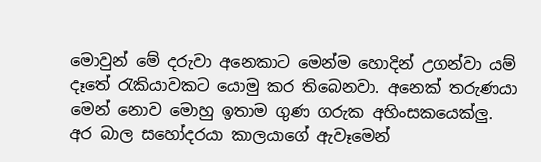මොවුන් මේ දරුවා අනෙකාට මෙන්ම හොදින් උගන්වා යම් දෑතේ රැකියාවකට යොමු කර තිබෙනවා. අනෙක් තරුණයා මෙන් නොව මොහු ඉතාම ගුණ ගරුක අහිංසකයෙක්ලු. අර බාල සහෝදරයා කාලයාගේ ඇවෑමෙන්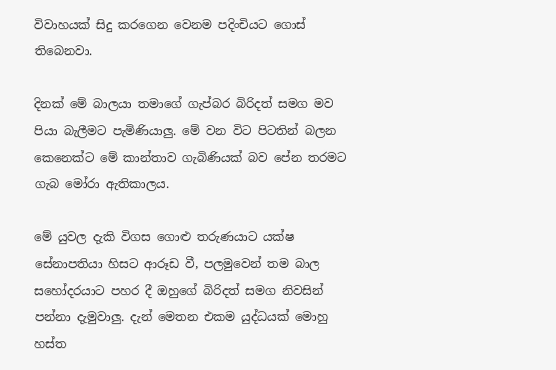විවාහයක් සිදු කරගෙන වෙනම පදිංචියට ගොස් තිබෙනවා.

දිනක් මේ බාලයා තමාගේ ගැප්බර බිරිදත් සමග මව පියා බැලීමට පැමිණියාලු. මේ වන විට පිටතින් බලන කෙනෙක්ට මේ කාන්තාව ගැබිණියක් බව පේන තරමට ගැබ මෝරා ඇතිකාලය.

මේ යුවල දැකි විගස ගොළු තරුණයාට යක්ෂ සේනාපතියා හිසට ආරූඩ වී, පලමුවෙන් තම බාල සහෝදරයාට පහර දී ඔහුගේ බිරිදත් සමග නිවසින් පන්නා දැමුවාලු. දැන් මෙතන එකම යුද්ධයක් මොහු හස්ත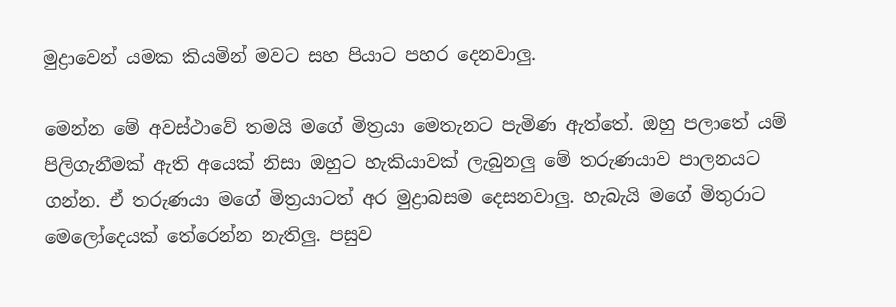මුද්‍රාවෙන් යමක කියමින් මවට සහ පියාට පහර දෙනවාලු.

මෙන්න මේ අවස්ථාවේ තමයි මගේ මිත්‍රයා මෙතැනට පැමිණ ඇත්තේ. ඔහු පලාතේ යම් පිලිගැනීමක් ඇති අයෙක් නිසා ඔහුට හැකියාවක් ලැබුනලු මේ තරුණයාව පාලනයට ගන්න. ඒ තරුණයා මගේ මිත්‍රයාටත් අර මුද්‍රාබසම දෙසනවාලු. හැබැයි මගේ මිතුරාට මෙලෝදෙයක් තේරෙන්න නැතිලු. පසුව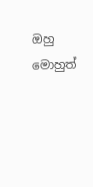ඔහු මොහුත්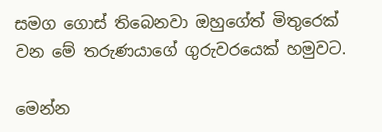සමග ගොස් තිබෙනවා ඔහුගේත් මිතුරෙක් වන මේ තරුණයාගේ ගුරුවරයෙක් හමුවට.

මෙන්න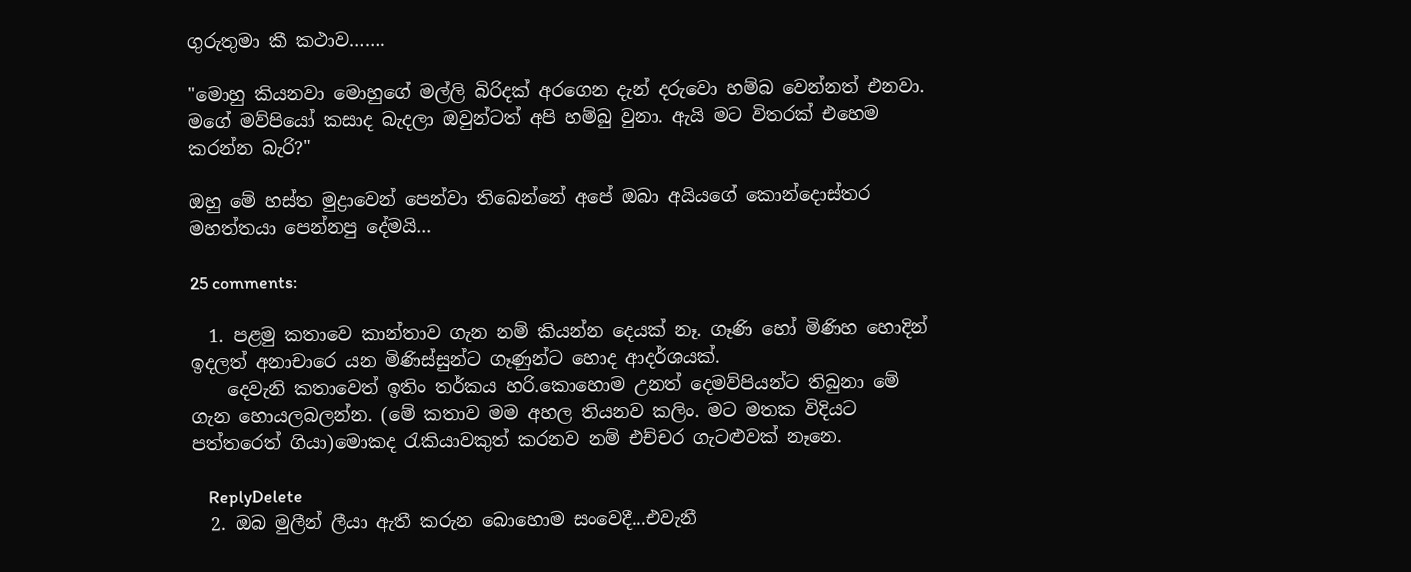ගුරුතුමා කී කථාව…….

"මොහු කියනවා මොහුගේ මල්ලි බිරිදක් අරගෙන දැන් දරුවො හම්බ වෙන්නත් එනවා. මගේ මව්පියෝ කසාද බැදලා ඔවුන්ටත් අපි හම්බු වුනා. ඇයි මට විතරක් එහෙම කරන්න බැරි?"

ඔහු මේ හස්ත මුද්‍රාවෙන් පෙන්වා තිබෙන්නේ අපේ ඔබා අයියගේ කොන්දොස්තර මහත්තයා පෙන්නපු දේමයි...

25 comments:

  1. පළමු කතාවෙ කාන්තාව ගැන නම් කියන්න දෙයක් නෑ. ගෑණි හෝ මිණිහ හොදින් ඉදලත් අනාචාරෙ යන මිණිස්සුන්ට ගෑණුන්ට හොද ආදර්ශයක්.
    දෙවැනි කතාවෙත් ඉතිං තර්කය හරි.කොහොම උනත් දෙමව්පියන්ට තිබුනා මේ ගැන හොයලබලන්න. (මේ කතාව මම අහල තියනව කලිං. මට මතක විදියට පත්තරෙත් ගියා)මොකද රැකියාවකුත් කරනව නම් එච්චර ගැටළුවක් නෑනෙ.

    ReplyDelete
  2. ඔබ මුලීන් ලීයා ඇතී කරුන බොහොම සංවෙදී...එවැනී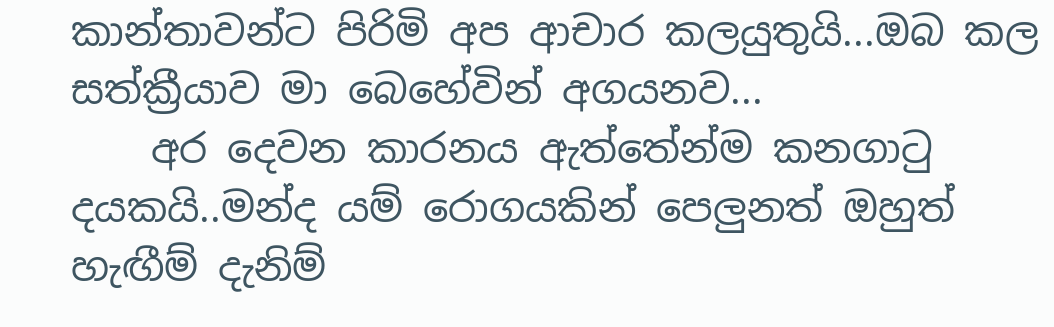කාන්තාවන්ට පිරිමි අප ආචාර කලයුතුයි...ඔබ කල සත්ක්‍රීයාව මා බෙහේවින් අගයනව...
    අර දෙවන කාරනය ඇත්තේන්ම කනගාටු දයකයි..මන්ද යම් රොගයකින් පෙලුනත් ඔහුත් හැඟීම් දැනිම්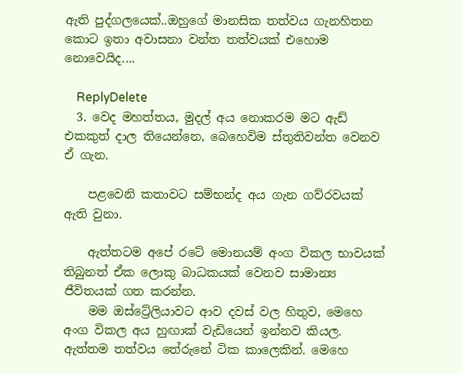ඇති පුද්ගලයෙක්..ඔහුගේ මානසික තත්වය ගැනහිතන කොට ඉතා අවාසනා වන්ත තත්වයක් එහොම නොවෙයිද....

    ReplyDelete
  3. වෙද මහත්තය, මුදල් අය නොකරම මට ඇඩ් එකකුත් දාල තියෙන්නෙ, බෙහෙවිම ස්තුතිවන්ත වෙනව ඒ ගැන.

    පළවෙනි කතාවට සම්භන්ද අය ගැන ගව්රවයක් ඇති වුනා.

    ඇත්තටම අපේ රටේ මොනයම් අංග විකල භාවයක් තිබුනත් ඒක ලොකු බාධකයක් වෙනව සාමාන්‍ය ජීවිතයක් ගත කරන්න.
    මම ඔස්ට්‍රේලියාවට ආව දවස් වල හිතුව, මෙහෙ අංග විකල අය හුඟාක් වැඩියෙන් ඉන්නව කියල. ඇත්තම තත්වය තේරුනේ ටික කාලෙකින්. මෙහෙ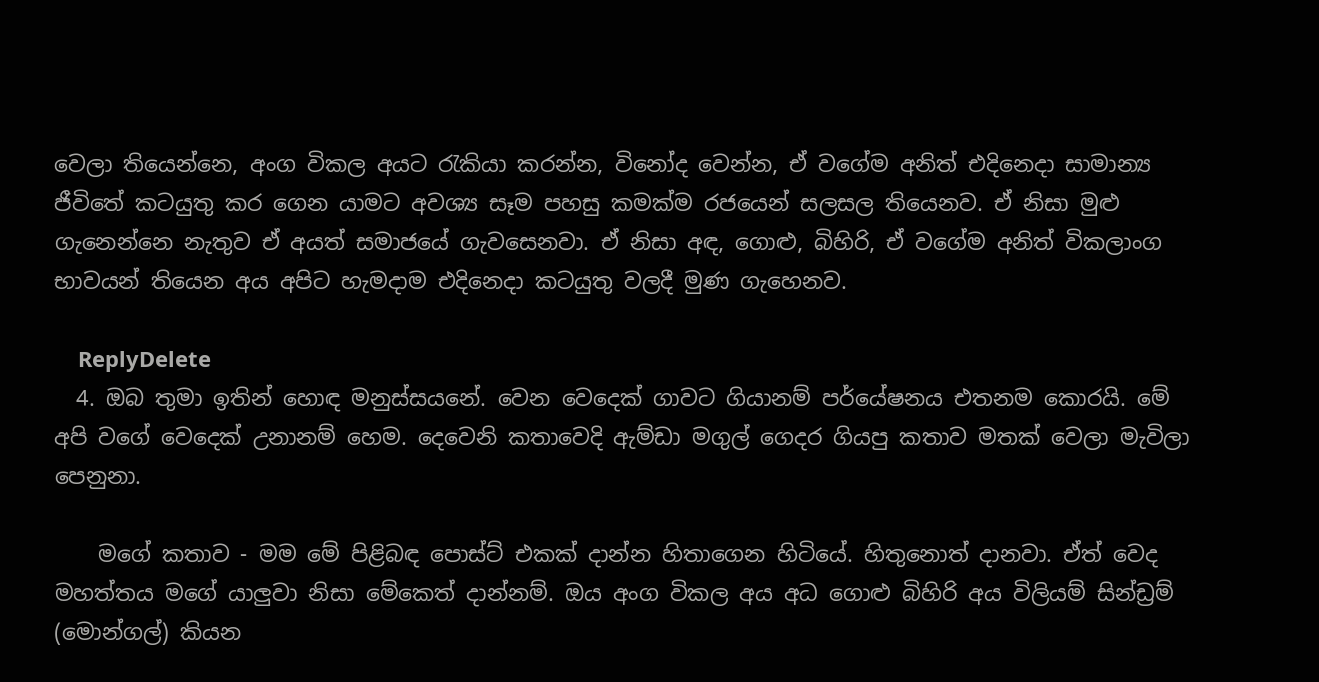වෙලා තියෙන්නෙ, අංග විකල අයට රැකියා කරන්න, විනෝද වෙන්න, ඒ වගේම අනිත් එදිනෙදා සාමාන්‍ය ජීවිතේ කටයුතු කර ගෙන යාමට අවශ්‍ය සෑම පහසු කමක්ම රජයෙන් සලසල තියෙනව. ඒ නිසා මුළු ගැනෙන්නෙ නැතුව ඒ අයත් සමාජයේ ගැවසෙනවා. ඒ නිසා අඳ, ගොළු, බිහිරි, ඒ වගේම අනිත් විකලාංග භාවයන් තියෙන අය අපිට හැමදාම එදිනෙදා කටයුතු වලදී මුණ ගැහෙනව.

    ReplyDelete
  4. ඔබ තුමා ඉතින් හොඳ මනුස්සයනේ. වෙන වෙදෙක් ගාවට ගියානම් පර්යේෂනය එතනම කොරයි. මේ අපි වගේ වෙදෙක් උනානම් හෙම. දෙවෙනි කතාවෙදි ඇම්ඩා මගුල් ගෙදර ගියපු කතාව මතක් වෙලා මැවිලා පෙනුනා.

    මගේ කතාව - මම මේ පිළිබඳ පොස්ට් එකක් දාන්න හිතාගෙන හිටියේ. හිතුනොත් දානවා. ඒත් වෙද මහත්තය මගේ යාලුවා නිසා මේකෙත් දාන්නම්. ඔය අංග විකල අය අධ ගොළු බිහිරි අය විලියම් සින්ඩ්‍රම් (මොන්ගල්) කියන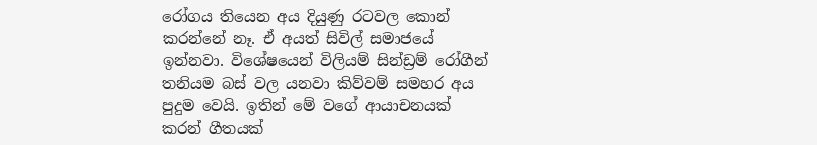රෝගය තියෙන අය දියුණු රටවල කොන් කරන්නේ නෑ. ඒ අයත් සිවිල් සමාජයේ ඉන්නවා. විශේෂයෙන් විලියම් සින්ඩ්‍රම් රෝගීන් තනියම බස් වල යනවා කිව්වම් සමහර අය පුදුම වෙයි. ඉතින් මේ වගේ ආයාචනයක් කරන් ගීතයක්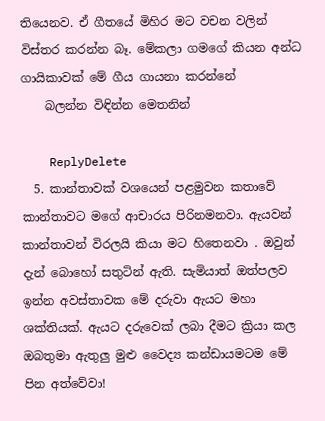තියෙනව. ඒ ගීතයේ මිහිර මට වචන වලින් විස්තර කරන්න බෑ. මේකලා ගමගේ කියන අන්ධ ගායිකාවක් මේ ගීය ගායනා කරන්නේ
    බලන්න විඳින්න මෙතනින්

    ReplyDelete
  5. කාන්තාවක් වශයෙන් පළමුවන කතාවේ කාන්තාවට මගේ ආචාරය පිරිනමනවා. ඇයවන් කාන්තාවන් විරලයි කියා මට හිතෙනවා . ඔවුන් දැන් බොහෝ සතුටින් ඇති. සැමියාත් ඔත්පලව ඉන්න අවස්තාවක මේ දරුවා ඇයට මහා ශක්තියක්. ඇයට දරුවෙක් ලබා දීමට ක්‍රියා කල ඔබතුමා ඇතුලු මුළු වෛද්‍ය කන්ඩායමටම මේ පින අත්වේවා!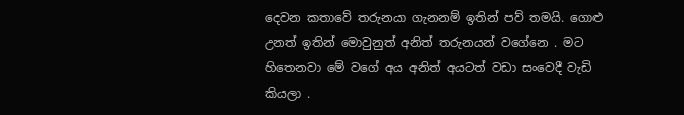දෙවන කතාවේ තරුනයා ගැනනම් ඉතින් පව් තමයි. ගොළු උනත් ඉතින් මොවුනුත් අනිත් තරුනයන් වගේනෙ . මට හිතෙනවා මේ වගේ අය අනිත් අයටත් වඩා සංවෙදී වැඩි කියලා .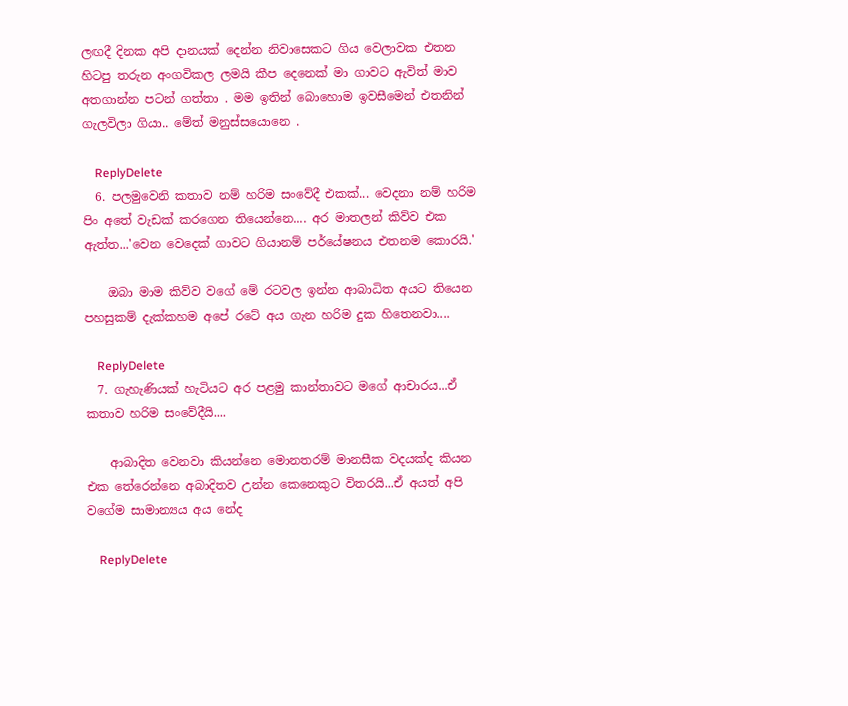ලඟදී දිනක අපි දානයක් දෙන්න නිවාසෙකට ගිය වෙලාවක එතන හිටපු තරුන අංගවිකල ලමයි කීප දෙනෙක් මා ගාවට ඇවිත් මාව අතගාන්න පටන් ගත්තා . මම ඉතින් බොහොම ඉවසීමෙන් එතනින් ගැලවිලා ගියා.. මේත් මනුස්සයොනෙ .

    ReplyDelete
  6. පලමුවෙනි කතාව නම් හරිම සංවේදී එකක්... වෙදනා නම් හරිම පිං අතේ වැඩක් කරගෙන තියෙන්නෙ.... අර මාතලන් කිව්ව එක ඇත්ත...'වෙන වෙදෙක් ගාවට ගියානම් පර්යේෂනය එතනම කොරයි.'

    ඔබා මාම කිව්ව වගේ මේ රටවල ඉන්න ආබාධිත අයට තියෙන පහසුකම් දැක්කහම අපේ රටේ අය ගැන හරිම දුක හිතෙනවා....

    ReplyDelete
  7. ගැහැණියක් හැටියට අර පළමු කාන්තාවට මගේ ආචාරය...ඒ කතාව හරිම සංවේදීයි....

    ආබාදිත වෙනවා කියන්නෙ මොනතරම් මානසීක වදයක්ද කියන එක තේරෙන්නෙ අබාදිතව උන්න කෙනෙකුට විතරයි...ඒ අයත් අපි වගේම සාමාන්‍යය අය නේද

    ReplyDelete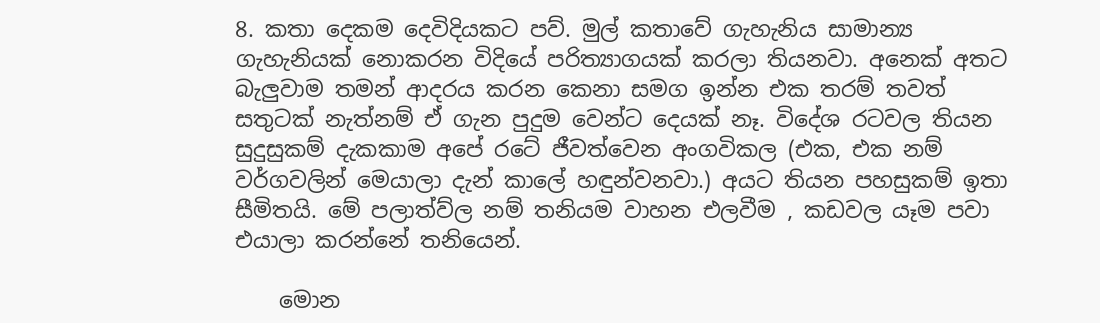8. කතා දෙකම දෙවිදියකට පව්. මුල් කතාවේ ගැහැනිය සාමාන්‍ය ගැහැනියක් නොකරන විදියේ පරිත්‍යාගයක් කරලා තියනවා. අනෙක් අතට බැලුවාම තමන් ආදරය කරන කෙනා සමග ඉන්න එක තරම් තවත් සතුටක් නැත්නම් ඒ ගැන පුදුම වෙන්ට දෙයක් නෑ. විදේශ රටවල තියන සුදුසුකම් දැකකාම අපේ රටේ ජීවත්වෙන අංගවිකල (එක, එක නම් වර්ගවලින් මෙයාලා දැන් කාලේ හඳුන්වනවා.) අයට තියන පහසුකම් ඉතා සීමිතයි. මේ පලාත්ව්ල නම් තනියම වාහන එලවීම , කඩවල යෑම පවා එයාලා කරන්නේ තනියෙන්.

    මොන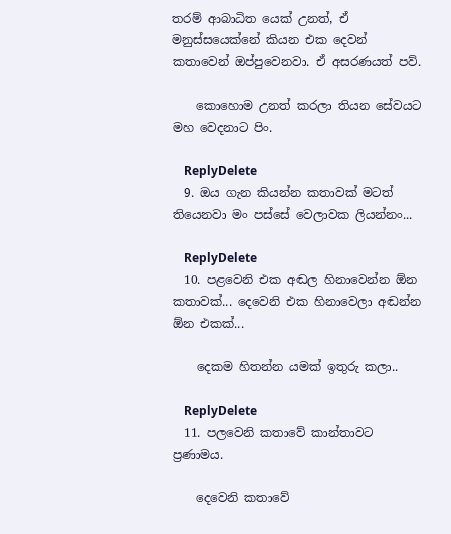තරම් ආබාධිත යෙක් උනත්, ඒ මනුස්සයෙක්නේ කියන එක දෙවන් කතාවෙන් ඔප්පුවෙනවා. ඒ අසරණයත් පව්.

    කොහොම උනත් කරලා තියන සේවයට මහ වෙදනාට පිං.

    ReplyDelete
  9. ඔය ගැන කියන්න කතාවක් මටත් තියෙනවා මං පස්සේ වෙලාවක ලියන්නං...

    ReplyDelete
  10. පළවෙනි එක අඬල හිනාවෙන්න ඕන කතාවක්... දෙවෙනි එක හිනාවෙලා අඬන්න ඕන එකක්...

    දෙකම හිතන්න යමක් ඉතුරු කලා..

    ReplyDelete
  11. පලවෙනි කතාවේ කාන්තාවට ප්‍රණාමය.

    දෙවෙනි කතාවේ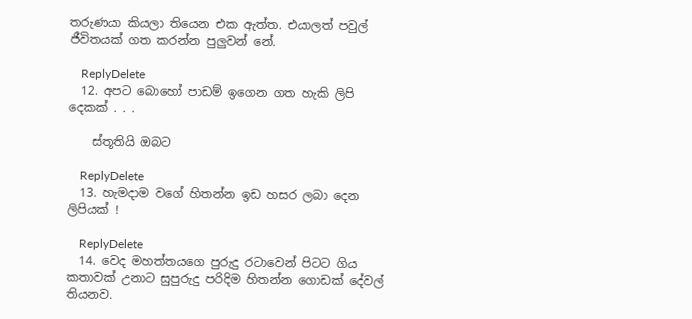තරුණයා කියලා තියෙන එක ඇත්ත. එයාලත් පවුල් ජීවිතයක් ගත කරන්න පුලුවන් නේ.

    ReplyDelete
  12. අපට බොහෝ පාඩම් ඉගෙන ගත හැකි ලිපි දෙකක් . . .

    ස්තූතියි ඔබට

    ReplyDelete
  13. හැමදාම වගේ හිතන්න ඉඩ හසර ලබා දෙන ලිපියක් !

    ReplyDelete
  14. වෙද මහත්තයගෙ පුරුදු රටාවෙන් පිටට ගිය කතාවක් උනාට සුපුරුදු පරිදිම හිතන්න ගොඩක් දේවල් තියනව.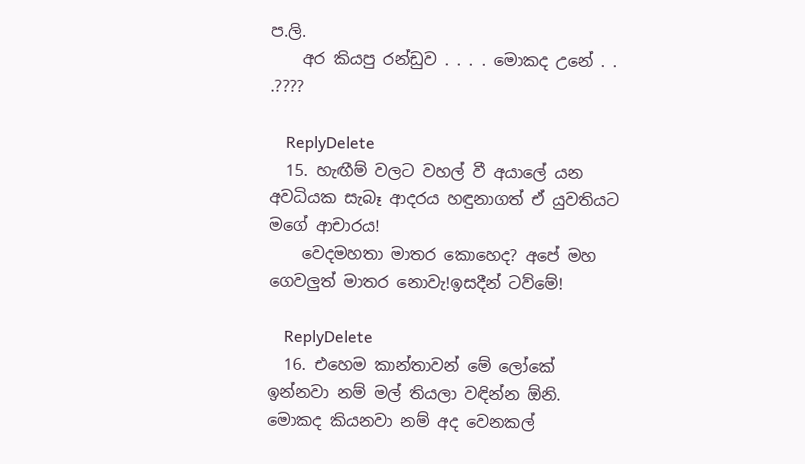ප.ලි.
    අර කියපු රන්ඩුව . . . . මොකද උනේ . . .????

    ReplyDelete
  15. හැඟීම් වලට වහල් වී අයාලේ යන අවධියක සැබෑ ආදරය හඳුනාගත් ඒ යුවතියට මගේ ආචාරය!
    වෙදමහතා මාතර කොහෙද? අපේ මහ ගෙවලුත් මාතර නොවැ!ඉසදීන් ටව්මේ!

    ReplyDelete
  16. එහෙම කාන්තාවන් මේ ලෝකේ ඉන්නවා නම් මල් තියලා වඳින්න ඕනි. මොකද කියනවා නම් අද වෙනකල්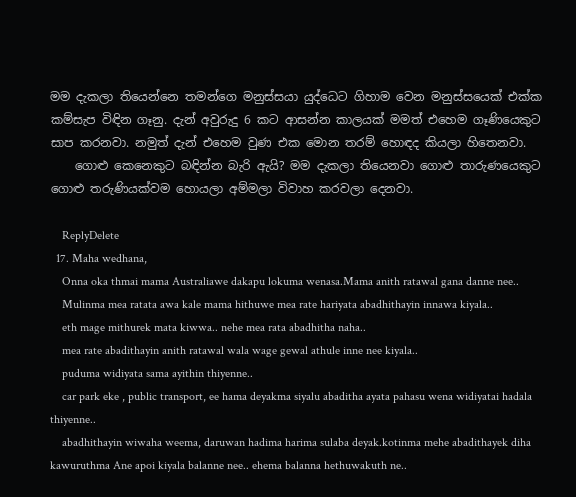මම දැකලා තියෙන්නෙ තමන්ගෙ මනුස්සයා යුද්ධෙට ගිහාම වෙන මනුස්සයෙක් එක්ක කම්සැප විඳින ගෑනු. දැන් අවුරුදු 6 කට ආසන්න කාලයක් මමත් එහෙම ගෑණියෙකුට සාප කරනවා. නමුත් දැන් එහෙම වුණ එක මොන තරම් හොඳද කියලා හිතෙනවා.
    ගොළු කෙනෙකුට බඳින්න බැරි ඇයි? මම දැකලා තියෙනවා ගොළු තාරුණයෙකුට ගොළු තරුණියක්වම හොයලා අම්මලා විවාහ කරවලා දෙනවා.

    ReplyDelete
  17. Maha wedhana,
    Onna oka thmai mama Australiawe dakapu lokuma wenasa.Mama anith ratawal gana danne nee..
    Mulinma mea ratata awa kale mama hithuwe mea rate hariyata abadhithayin innawa kiyala..
    eth mage mithurek mata kiwwa.. nehe mea rata abadhitha naha..
    mea rate abadithayin anith ratawal wala wage gewal athule inne nee kiyala..
    puduma widiyata sama ayithin thiyenne..
    car park eke , public transport, ee hama deyakma siyalu abaditha ayata pahasu wena widiyatai hadala thiyenne..
    abadhithayin wiwaha weema, daruwan hadima harima sulaba deyak.kotinma mehe abadithayek diha kawuruthma Ane apoi kiyala balanne nee.. ehema balanna hethuwakuth ne..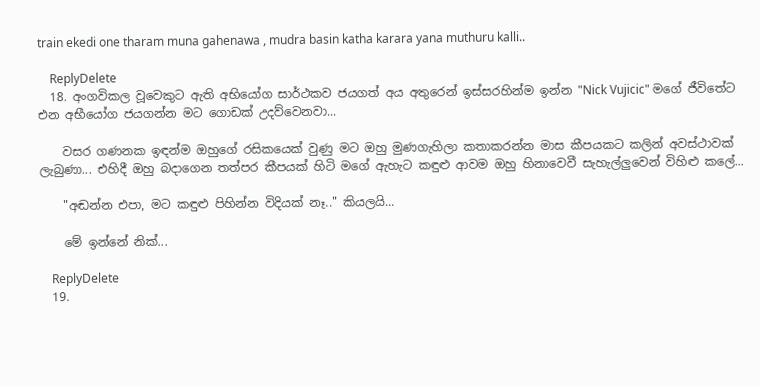train ekedi one tharam muna gahenawa , mudra basin katha karara yana muthuru kalli..

    ReplyDelete
  18. අංගවිකල වූවෙකුට ඇති අභියෝග සාර්ථකව ජයගත් අය අතුරෙන් ඉස්සරහින්ම ඉන්න "Nick Vujicic" මගේ ජීවිතේට එන අභීයෝග ජයගන්න මට ගොඩක් උදව්වෙනවා...

    වසර ගණනක ඉඳන්ම ඔහුගේ රසිකයෙක් වුණු මට ඔහු මුණගැහිලා කතාකරන්න මාස කීපයකට කලින් අවස්ථාවක් ලැබුණා... එහිදී ඔහු බදාගෙන තත්පර කීපයක් හිටි මගේ ඇහැට කඳුළු ආවම ඔහු හිනාවෙවී සැහැල්ලුවෙන් විහිළු කලේ...

    "අඬන්න එපා, මට කඳුළු පිහින්න විදියක් නෑ.." කියලයි...

    මේ ඉන්නේ නික්...

    ReplyDelete
  19.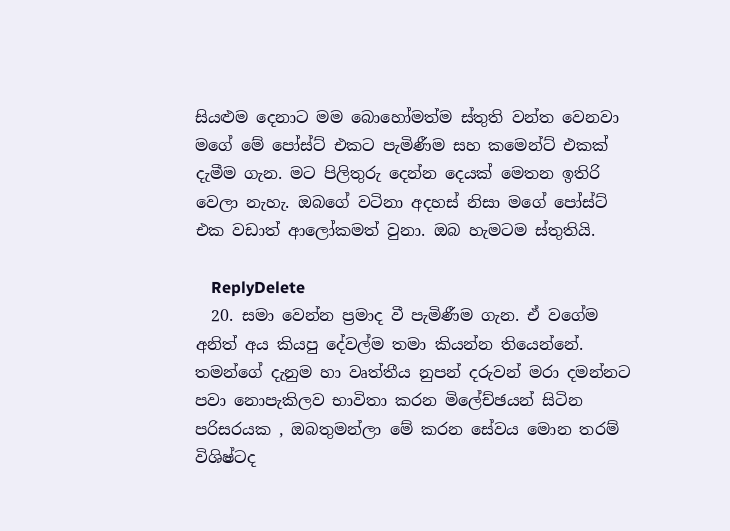සියළුම දෙනාට මම බොහෝමත්ම ස්තුති වන්ත වෙනවා මගේ මේ පෝස්ට් එකට පැමිණීම සහ කමෙන්ට් එකක් දැමීම ගැන. මට පිලිතුරු දෙන්න දෙයක් මෙතන ඉතිරි වෙලා නැහැ. ඔබගේ වටිනා අදහස් නිසා මගේ පෝස්ට් එක වඩාත් ආලෝකමත් වුනා. ඔබ හැමටම ස්තුතියි.

    ReplyDelete
  20. සමා වෙන්න ප්‍රමාද වී පැමිණීම ගැන. ඒ වගේම අනිත් අය කියපු දේවල්ම තමා කියන්න තියෙන්නේ. තමන්ගේ දැනුම හා වෘත්තීය නුපන් දරුවන් මරා දමන්නට පවා නොපැකිලව භාවිතා කරන මිලේච්ඡයන් සිටින පරිසරයක , ඔබතුමන්ලා මේ කරන සේවය මොන තරම් විශිෂ්ටද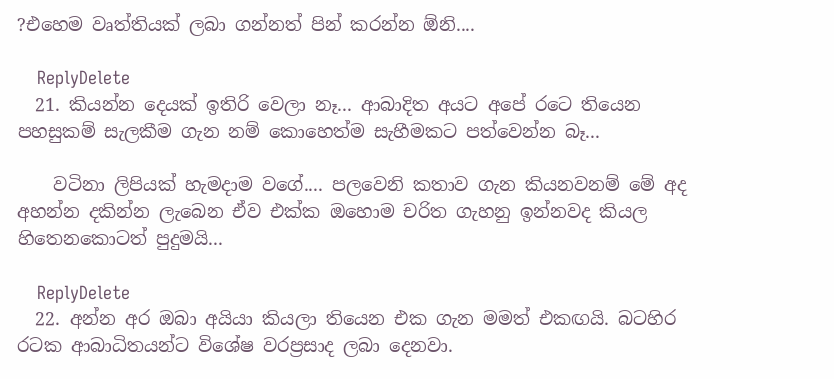?එහෙම වෘත්තියක් ලබා ගන්නත් පින් කරන්න ඕනි....

    ReplyDelete
  21. කියන්න දෙයක් ඉතිරි වෙලා නෑ... ආබාදිත අයට අපේ රටෙ තියෙන පහසුකම් සැලකීම ගැන නම් කොහෙත්ම සැහීමකට පත්වෙන්න බෑ...

    වටිනා ලිපියක් හැමදාම වගේ.... පලවෙනි කතාව ගැන කියනවනම් මේ අද අහන්න දකින්න ලැබෙන ඒව එක්ක ඔහොම චරිත ගැහනු ඉන්නවද කියල හිතෙනකොටත් පුදුමයි...

    ReplyDelete
  22. අන්න අර ඔබා අයියා කියලා තියෙන එක ගැන මමත් එකඟයි. බටහිර රටක ආබාධිතයන්ට විශේෂ වරප්‍රසාද ලබා දෙනවා.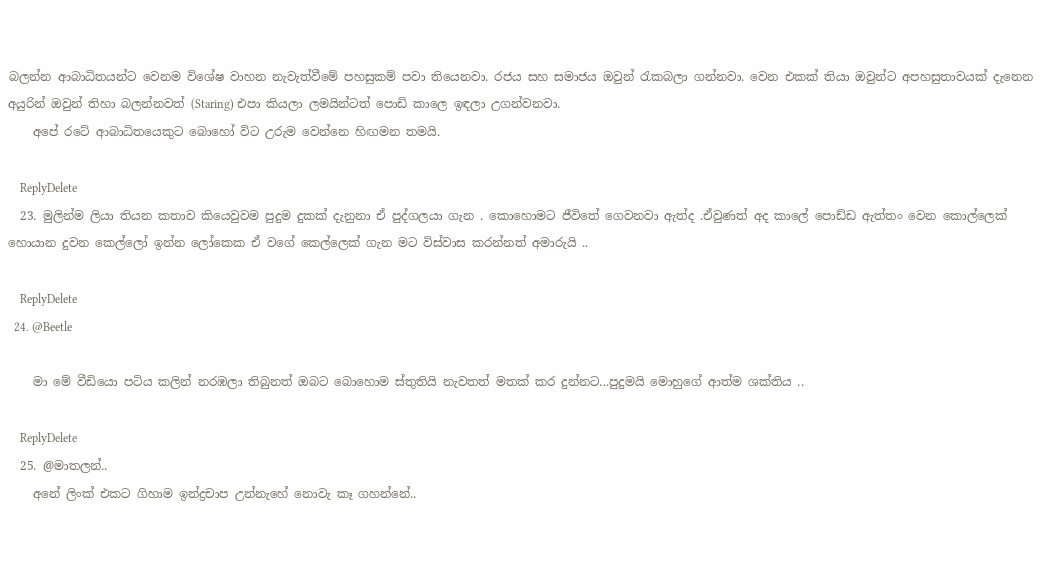බලන්න ආබාධිතයන්ට වෙනම විශේෂ වාහන නැවැත්වීමේ පහසුකම් පවා තියෙනවා. රජය සහ සමාජය ඔවුන් ‍රැකබලා ගන්නවා. වෙන එකක් තියා ඔවුන්ට අපහසුතාවයක් දැනෙන අයුරින් ඔවුන් තිහා බලන්නවත් (Staring) එපා කියලා ලමයින්ටත් පොඩි කාලෙ ඉඳලා උගන්වනවා.
    අපේ රටේ ආබාධිතයෙකුට බොහෝ විට උරුම වෙන්නෙ හිඟමන තමයි.

    ReplyDelete
  23. මුලින්ම ලියා තියන කතාව කියෙවුවම පුදුම දුකක් දැනුනා ඒ පුද්ගලයා ගැන . කොහොමට ජීවිතේ ගෙවනවා ඇත්ද .ඒවුණත් අද කාලේ පොඩ්ඩ ඇත්තං වෙන කොල්ලෙක් හොයාන දුවන කෙල්ලෝ ඉන්න ලෝකෙක ඒ වගේ කෙල්ලෙක් ගැන මට විස්වාස කරන්නත් අමාරුයි ..

    ReplyDelete
  24. @Beetle

    මා මේ වීඩියො පටිය කලින් නරඹලා තිබුනත් ඔබට බොහොම ස්තුතියි නැවතත් මතක් කර දුන්නට...පුදුමයි මොහුගේ ආත්ම ශක්තිය ..

    ReplyDelete
  25. @මාතලන්..
    අනේ ලිංක් එකට ගිහාම ඉන්ද්‍රචාප උන්නැහේ නොවැ කෑ ගහන්නේ..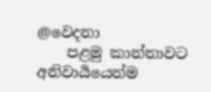@වෙදනා
    පළමු කාන්තාවට අනිවාර්‍යයෙන්ම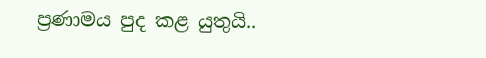ප්‍රණාමය පුද කළ යුතුයි..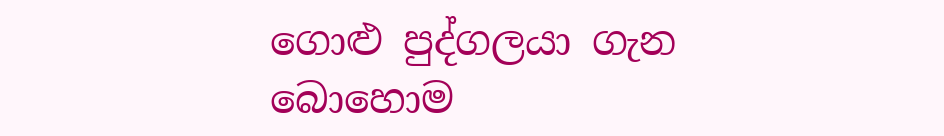ගොළු පුද්ගලයා ගැන බොහොම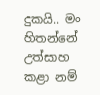දුකයි.. මං හිතන්නේ උත්සාහ කළා නම්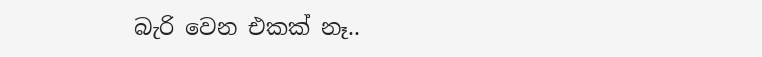බැරි වෙන එකක් නෑ..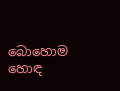බොහොම හොඳ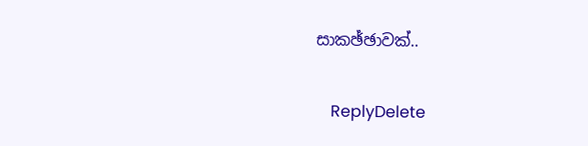සාකඡ්ඡාවක්..

    ReplyDelete